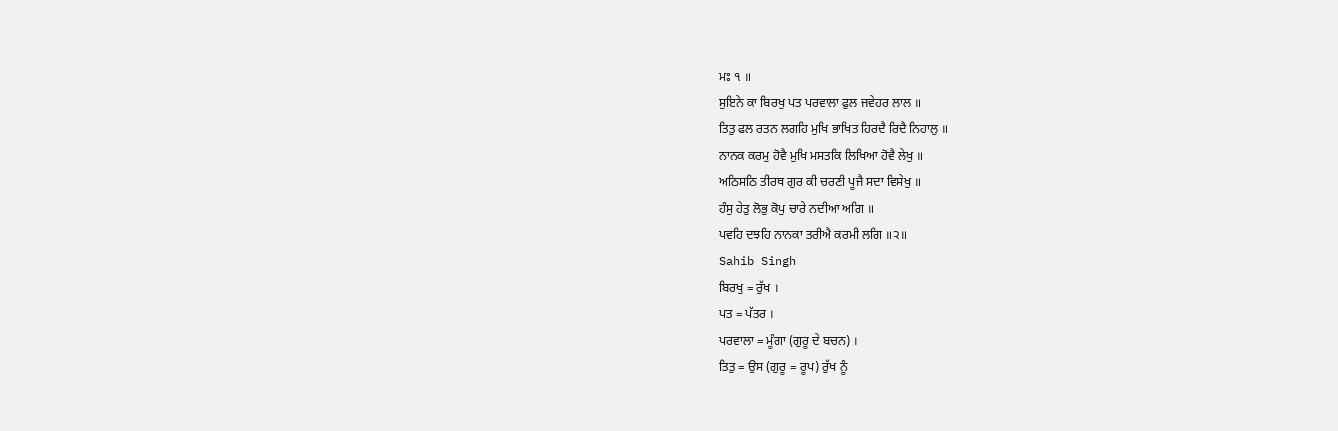ਮਃ ੧ ॥
ਸੁਇਨੇ ਕਾ ਬਿਰਖੁ ਪਤ ਪਰਵਾਲਾ ਫੁਲ ਜਵੇਹਰ ਲਾਲ ॥
ਤਿਤੁ ਫਲ ਰਤਨ ਲਗਹਿ ਮੁਖਿ ਭਾਖਿਤ ਹਿਰਦੈ ਰਿਦੈ ਨਿਹਾਲੁ ॥
ਨਾਨਕ ਕਰਮੁ ਹੋਵੈ ਮੁਖਿ ਮਸਤਕਿ ਲਿਖਿਆ ਹੋਵੈ ਲੇਖੁ ॥
ਅਠਿਸਠਿ ਤੀਰਥ ਗੁਰ ਕੀ ਚਰਣੀ ਪੂਜੈ ਸਦਾ ਵਿਸੇਖੁ ॥
ਹੰਸੁ ਹੇਤੁ ਲੋਭੁ ਕੋਪੁ ਚਾਰੇ ਨਦੀਆ ਅਗਿ ॥
ਪਵਹਿ ਦਝਹਿ ਨਾਨਕਾ ਤਰੀਐ ਕਰਮੀ ਲਗਿ ॥੨॥
Sahib Singh
ਬਿਰਖੁ = ਰੁੱਖ ।
ਪਤ = ਪੱਤਰ ।
ਪਰਵਾਲਾ = ਮੂੰਗਾ (ਗੁਰੂ ਦੇ ਬਚਨ) ।
ਤਿਤੁ = ਉਸ (ਗੁਰੂ = ਰੂਪ) ਰੁੱਖ ਨੂੰ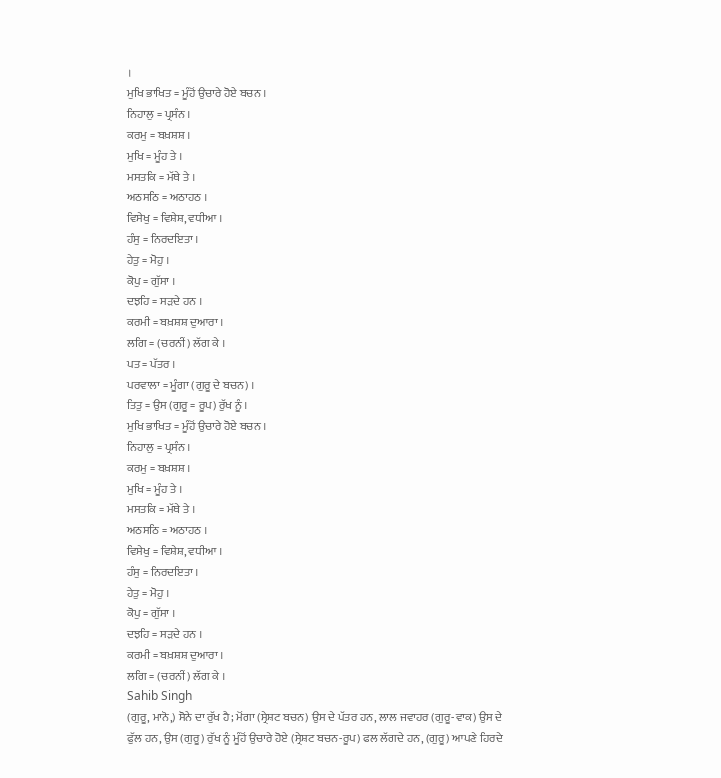।
ਮੁਖਿ ਭਾਖਿਤ = ਮੂੰਹੋਂ ਉਚਾਰੇ ਹੋਏ ਬਚਨ ।
ਨਿਹਾਲੁ = ਪ੍ਰਸੰਨ ।
ਕਰਮੁ = ਬਖ਼ਸ਼ਸ਼ ।
ਮੁਖਿ = ਮੂੰਹ ਤੇ ।
ਮਸਤਕਿ = ਮੱਥੇ ਤੇ ।
ਅਠਸਠਿ = ਅਠਾਹਠ ।
ਵਿਸੇਖੁ = ਵਿਸ਼ੇਸ਼, ਵਧੀਆ ।
ਹੰਸੁ = ਨਿਰਦਇਤਾ ।
ਹੇਤੁ = ਮੋਹੁ ।
ਕੋਪੁ = ਗੁੱਸਾ ।
ਦਝਹਿ = ਸੜਦੇ ਹਨ ।
ਕਰਮੀ = ਬਖ਼ਸ਼ਸ਼ ਦੁਆਰਾ ।
ਲਗਿ = (ਚਰਨੀਂ) ਲੱਗ ਕੇ ।
ਪਤ = ਪੱਤਰ ।
ਪਰਵਾਲਾ = ਮੂੰਗਾ (ਗੁਰੂ ਦੇ ਬਚਨ) ।
ਤਿਤੁ = ਉਸ (ਗੁਰੂ = ਰੂਪ) ਰੁੱਖ ਨੂੰ ।
ਮੁਖਿ ਭਾਖਿਤ = ਮੂੰਹੋਂ ਉਚਾਰੇ ਹੋਏ ਬਚਨ ।
ਨਿਹਾਲੁ = ਪ੍ਰਸੰਨ ।
ਕਰਮੁ = ਬਖ਼ਸ਼ਸ਼ ।
ਮੁਖਿ = ਮੂੰਹ ਤੇ ।
ਮਸਤਕਿ = ਮੱਥੇ ਤੇ ।
ਅਠਸਠਿ = ਅਠਾਹਠ ।
ਵਿਸੇਖੁ = ਵਿਸ਼ੇਸ਼, ਵਧੀਆ ।
ਹੰਸੁ = ਨਿਰਦਇਤਾ ।
ਹੇਤੁ = ਮੋਹੁ ।
ਕੋਪੁ = ਗੁੱਸਾ ।
ਦਝਹਿ = ਸੜਦੇ ਹਨ ।
ਕਰਮੀ = ਬਖ਼ਸ਼ਸ਼ ਦੁਆਰਾ ।
ਲਗਿ = (ਚਰਨੀਂ) ਲੱਗ ਕੇ ।
Sahib Singh
(ਗੁਰੂ, ਮਾਨੋ,) ਸੋਨੇ ਦਾ ਰੁੱਖ ਹੈ; ਮੋਂਗਾ (ਸ੍ਰੇਸ਼ਟ ਬਚਨ) ਉਸ ਦੇ ਪੱਤਰ ਹਨ, ਲਾਲ ਜਵਾਹਰ (ਗੁਰੂ-ਵਾਕ) ਉਸ ਦੇ ਫੁੱਲ ਹਨ, ਉਸ (ਗੁਰੂ) ਰੁੱਖ ਨੂੰ ਮੂੰਹੋਂ ਉਚਾਰੇ ਹੋਏ (ਸ੍ਰੇਸ਼ਟ ਬਚਨ-ਰੂਪ) ਫਲ ਲੱਗਦੇ ਹਨ, (ਗੁਰੂ) ਆਪਣੇ ਹਿਰਦੇ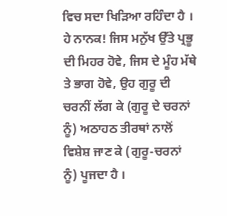ਵਿਚ ਸਦਾ ਖਿੜਿਆ ਰਹਿੰਦਾ ਹੈ ।
ਹੇ ਨਾਨਕ! ਜਿਸ ਮਨੁੱਖ ਉੱਤੇ ਪ੍ਰਭੂ ਦੀ ਮਿਹਰ ਹੋਵੇ, ਜਿਸ ਦੇ ਮੂੰਹ ਮੱਥੇ ਤੇ ਭਾਗ ਹੋਵੇ, ਉਹ ਗੁਰੂ ਦੀ ਚਰਨੀਂ ਲੱਗ ਕੇ (ਗੁਰੂ ਦੇ ਚਰਨਾਂ ਨੂੰ) ਅਠਾਹਠ ਤੀਰਥਾਂ ਨਾਲੋਂ ਵਿਸ਼ੇਸ਼ ਜਾਣ ਕੇ (ਗੁਰੂ-ਚਰਨਾਂ ਨੂੰ) ਪੂਜਦਾ ਹੈ ।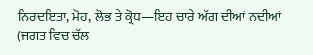ਨਿਰਦਇਤਾ, ਮੋਹ, ਲੋਭ ਤੇ ਕ੍ਰੋਧ—ਇਹ ਚਾਰੇ ਅੱਗ ਦੀਆਂ ਨਦੀਆਂ (ਜਗਤ ਵਿਚ ਚੱਲ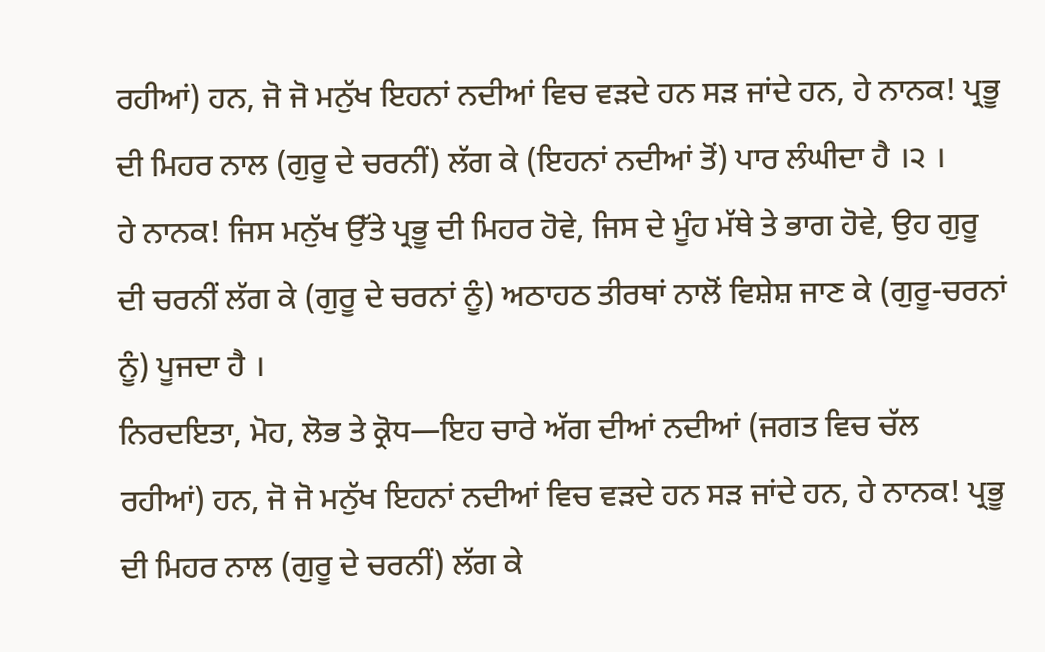ਰਹੀਆਂ) ਹਨ, ਜੋ ਜੋ ਮਨੁੱਖ ਇਹਨਾਂ ਨਦੀਆਂ ਵਿਚ ਵੜਦੇ ਹਨ ਸੜ ਜਾਂਦੇ ਹਨ, ਹੇ ਨਾਨਕ! ਪ੍ਰਭੂ ਦੀ ਮਿਹਰ ਨਾਲ (ਗੁਰੂ ਦੇ ਚਰਨੀਂ) ਲੱਗ ਕੇ (ਇਹਨਾਂ ਨਦੀਆਂ ਤੋਂ) ਪਾਰ ਲੰਘੀਦਾ ਹੈ ।੨ ।
ਹੇ ਨਾਨਕ! ਜਿਸ ਮਨੁੱਖ ਉੱਤੇ ਪ੍ਰਭੂ ਦੀ ਮਿਹਰ ਹੋਵੇ, ਜਿਸ ਦੇ ਮੂੰਹ ਮੱਥੇ ਤੇ ਭਾਗ ਹੋਵੇ, ਉਹ ਗੁਰੂ ਦੀ ਚਰਨੀਂ ਲੱਗ ਕੇ (ਗੁਰੂ ਦੇ ਚਰਨਾਂ ਨੂੰ) ਅਠਾਹਠ ਤੀਰਥਾਂ ਨਾਲੋਂ ਵਿਸ਼ੇਸ਼ ਜਾਣ ਕੇ (ਗੁਰੂ-ਚਰਨਾਂ ਨੂੰ) ਪੂਜਦਾ ਹੈ ।
ਨਿਰਦਇਤਾ, ਮੋਹ, ਲੋਭ ਤੇ ਕ੍ਰੋਧ—ਇਹ ਚਾਰੇ ਅੱਗ ਦੀਆਂ ਨਦੀਆਂ (ਜਗਤ ਵਿਚ ਚੱਲ ਰਹੀਆਂ) ਹਨ, ਜੋ ਜੋ ਮਨੁੱਖ ਇਹਨਾਂ ਨਦੀਆਂ ਵਿਚ ਵੜਦੇ ਹਨ ਸੜ ਜਾਂਦੇ ਹਨ, ਹੇ ਨਾਨਕ! ਪ੍ਰਭੂ ਦੀ ਮਿਹਰ ਨਾਲ (ਗੁਰੂ ਦੇ ਚਰਨੀਂ) ਲੱਗ ਕੇ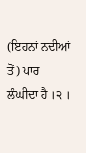(ਇਹਨਾਂ ਨਦੀਆਂ ਤੋਂ) ਪਾਰ ਲੰਘੀਦਾ ਹੈ ।੨ ।